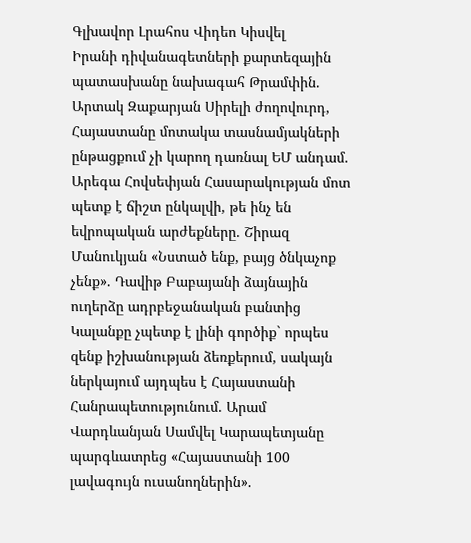Գլխավոր Լրահոս Վիդեո Կիսվել
Իրանի դիվանագետների քարտեզային պատասխանը նախագահ Թրամփին. Արտակ Զաքարյան Սիրելի ժողովուրդ, Հայաստանը մոտակա տասնամյակների ընթացքում չի կարող դառնալ ԵՄ անդամ. Արեգա Հովսեփյան Հասարակության մոտ պետք է ճիշտ ընկալվի, թե ինչ են եվրոպական արժեքները. Շիրազ Մանուկյան «Նստած ենք, բայց ծնկաչոք չենք». Դավիթ Բաբայանի ձայնային ուղերձը ադրբեջանական բանտից Կալանքը չպետք է լինի գործիք` որպես զենք իշխանության ձեռքերում, սակայն ներկայում այդպես է Հայաստանի Հանրապետությունում. Արամ Վարդևանյան Սամվել Կարապետյանը պարգևատրեց «Հայաստանի 100 լավագույն ուսանողներին».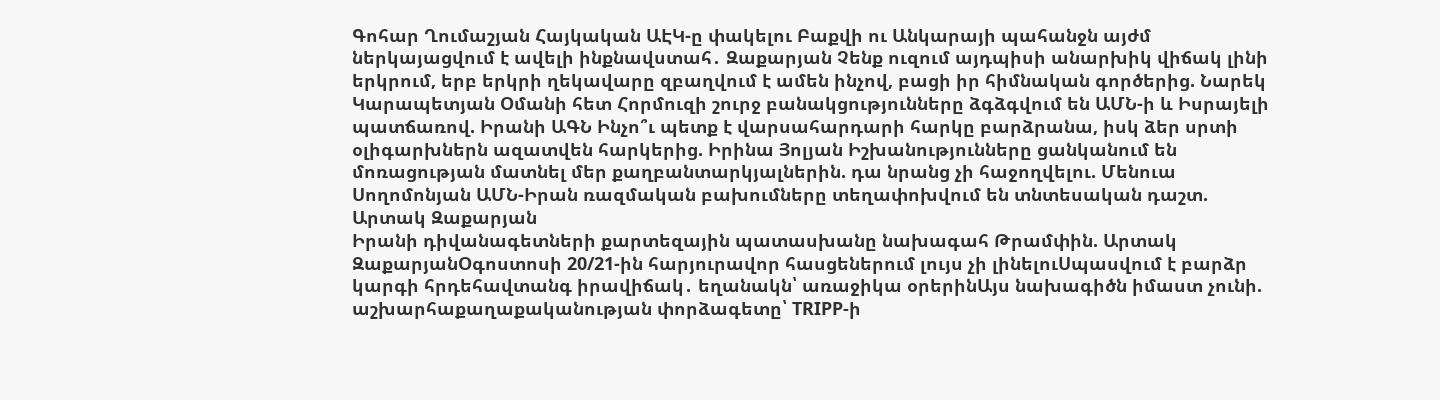Գոհար Ղումաշյան Հայկական ԱԷԿ-ը փակելու Բաքվի ու Անկարայի պահանջն այժմ ներկայացվում է ավելի ինքնավստահ․ Զաքարյան Չենք ուզում այդպիսի անարխիկ վիճակ լինի երկրում, երբ երկրի ղեկավարը զբաղվում է ամեն ինչով, բացի իր հիմնական գործերից. Նարեկ Կարապետյան Օմանի հետ Հորմուզի շուրջ բանակցությունները ձգձգվում են ԱՄՆ-ի և Իսրայելի պատճառով. Իրանի ԱԳՆ Ինչո՞ւ պետք է վարսահարդարի հարկը բարձրանա, իսկ ձեր սրտի օլիգարխներն ազատվեն հարկերից. Իրինա Յոլյան Իշխանությունները ցանկանում են մոռացության մատնել մեր քաղբանտարկյալներին. դա նրանց չի հաջողվելու. Մենուա Սողոմոնյան ԱՄՆ-Իրան ռազմական բախումները տեղափոխվում են տնտեսական դաշտ. Արտակ Զաքարյան
Իրանի դիվանագետների քարտեզային պատասխանը նախագահ Թրամփին. Արտակ ԶաքարյանՕգոստոսի 20/21-ին հարյուրավոր հասցեներում լույս չի լինելուՍպասվում է բարձր կարգի հրդեհավտանգ իրավիճակ․ եղանակն՝ առաջիկա օրերինԱյս նախագիծն իմաստ չունի. աշխարհաքաղաքականության փորձագետը՝ TRIPP-ի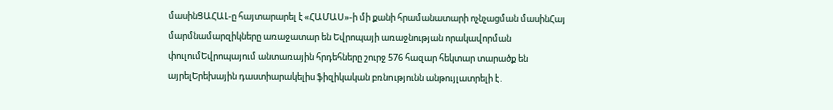մասինՑԱՀԱԼ-ը հայտարարել է «ՀԱՄԱՍ»-ի մի քանի հրամանատարի ոչնչացման մասինՀայ մարմնամարզիկները առաջատար են Եվրոպայի առաջնության որակավորման փուլումԵվրոպայում անտառային հրդեհները շուրջ 576 հազար հեկտար տարածք են այրելԵրեխային դաստիարակելիս ֆիզիկական բռնnւթյունն անթույլատրելի է․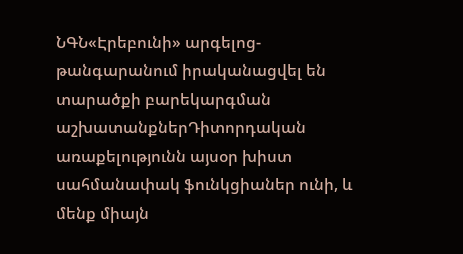ՆԳՆ«Էրեբունի» արգելոց-թանգարանում իրականացվել են տարածքի բարեկարգման աշխատանքներԴիտորդական առաքելությունն այսօր խիստ սահմանափակ ֆունկցիաներ ունի, և մենք միայն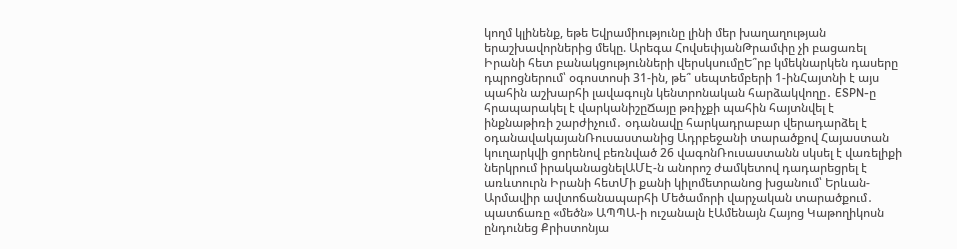կողմ կլինենք, եթե Եվրամիությունը լինի մեր խաղաղության երաշխավորներից մեկը. Արեգա ՀովսեփյանԹրամփը չի բացառել Իրանի հետ բանակցությունների վերսկսումըԵ՞րբ կմեկնարկեն դասերը դպրոցներում՝ օգոստոսի 31-ին, թե՞ սեպտեմբերի 1-ինՀայտնի է այս պահին աշխարհի լավագույն կենտրոնական հարձակվողը․ ESPN-ը հրապարակել է վարկանիշըՃայը թռիչքի պահին հայտնվել է ինքնաթիռի շարժիչում․ օդանավը հարկադրաբար վերադարձել է օդանավակայանՌուսաստանից Ադրբեջանի տարածքով Հայաստան կուղարկվի ցորենով բեռնված 26 վագոնՌուսաստանն սկսել է վառելիքի ներկրում իրականացնելԱՄԷ-ն անորոշ ժամկետով դադարեցրել է առևտուրն Իրանի հետՄի քանի կիլոմետրանոց խցանում՝ Երևան-Արմավիր ավտոճանապարհի Մեծամորի վարչական տարածքում․ պատճառը «մեծն» ԱՊՊԱ-ի ուշանալն էԱմենայն Հայոց Կաթողիկոսն ընդունեց Քրիստոնյա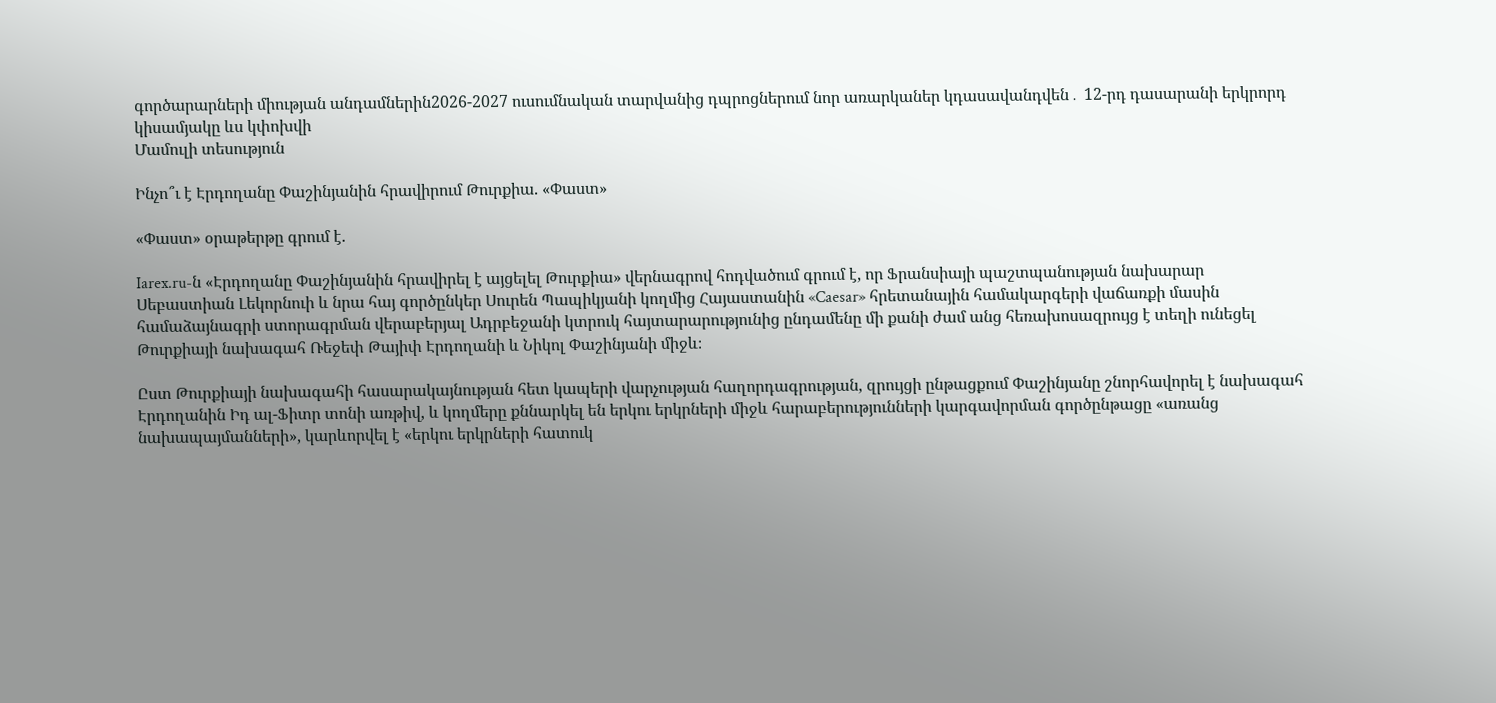գործարարների միության անդամներին2026-2027 ուսումնական տարվանից դպրոցներում նոր առարկաներ կդասավանդվեն․ 12-րդ դասարանի երկրորդ կիսամյակը ևս կփոխվի
Մամուլի տեսություն

Ինչո՞ւ է Էրդողանը Փաշինյանին հրավիրում Թուրքիա. «Փաստ»

«Փաստ» օրաթերթը գրում է.

Iarex.ru-ն «Էրդողանը Փաշինյանին հրավիրել է այցելել Թուրքիա» վերնագրով հոդվածում գրում է, որ Ֆրանսիայի պաշտպանության նախարար Սեբաստիան Լեկորնուի և նրա հայ գործընկեր Սուրեն Պապիկյանի կողմից Հայաստանին «Caesar» հրետանային համակարգերի վաճառքի մասին համաձայնագրի ստորագրման վերաբերյալ Ադրբեջանի կտրուկ հայտարարությունից ընդամենը մի քանի ժամ անց հեռախոսազրույց է տեղի ունեցել Թուրքիայի նախագահ Ռեջեփ Թայիփ Էրդողանի և Նիկոլ Փաշինյանի միջև։

Ըստ Թուրքիայի նախագահի հասարակայնության հետ կապերի վարչության հաղորդագրության, զրույցի ընթացքում Փաշինյանը շնորհավորել է նախագահ Էրդողանին Իդ ալ-Ֆիտր տոնի առթիվ, և կողմերը քննարկել են երկու երկրների միջև հարաբերությունների կարգավորման գործընթացը «առանց նախապայմանների», կարևորվել է «երկու երկրների հատուկ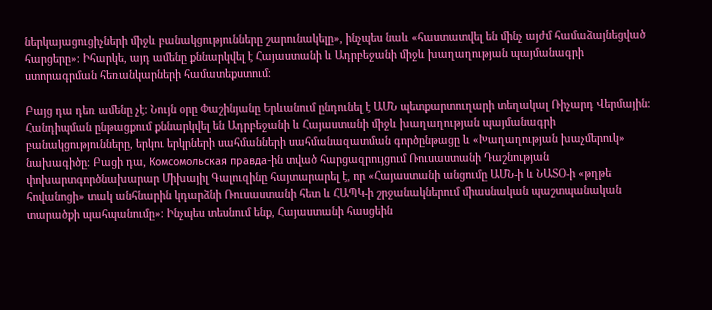ներկայացուցիչների միջև բանակցությունները շարունակելը», ինչպես նաև «հաստատվել են մինչ այժմ համաձայնեցված հարցերը»։ Իհարկե, այդ ամենը քննարկվել է Հայաստանի և Ադրբեջանի միջև խաղաղության պայմանագրի ստորագրման հեռանկարների համատեքստում։

Բայց դա դեռ ամենը չէ: Նույն օրը Փաշինյանը Երևանում ընդունել է ԱՄՆ պետքարտուղարի տեղակալ Ռիչարդ Վերմային։ Հանդիպման ընթացքում քննարկվել են Ադրբեջանի և Հայաստանի միջև խաղաղության պայմանագրի բանակցությունները, երկու երկրների սահմանների սահմանազատման գործընթացը և «Խաղաղության խաչմերուկ» նախագիծը։ Բացի դա, Комсомольская правда-ին տված հարցազրույցում Ռուսաստանի Դաշնության փոխարտգործնախարար Միխայիլ Գալուզինը հայտարարել է, որ «Հայաստանի անցումը ԱՄՆ-ի և ՆԱՏՕ-ի «թղթե հովանոցի» տակ անհնարին կդարձնի Ռուսաստանի հետ և ՀԱՊԿ-ի շրջանակներում միասնական պաշտպանական տարածքի պահպանումը»։ Ինչպես տեսնում ենք, Հայաստանի հասցեին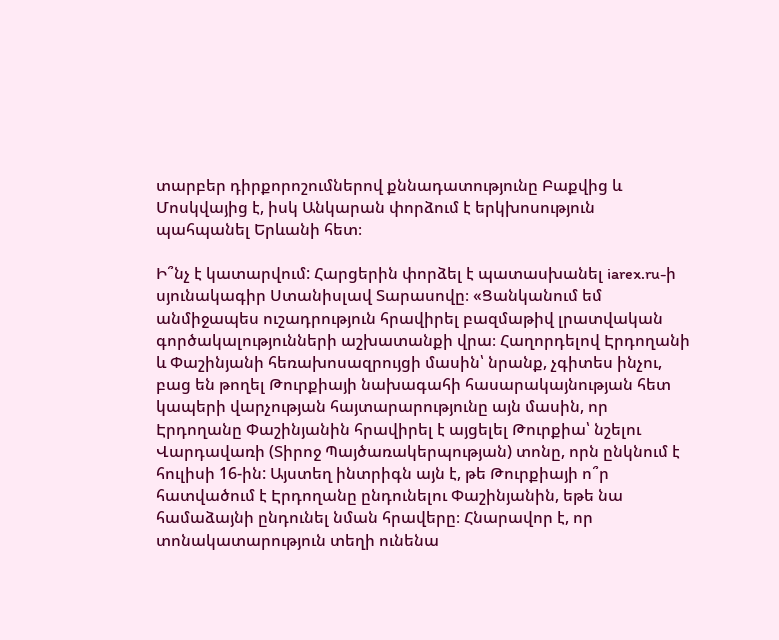տարբեր դիրքորոշումներով քննադատությունը Բաքվից և Մոսկվայից է, իսկ Անկարան փորձում է երկխոսություն պահպանել Երևանի հետ։

Ի՞նչ է կատարվում: Հարցերին փորձել է պատասխանել iarex.ru-ի սյունակագիր Ստանիսլավ Տարասովը։ «Ցանկանում եմ անմիջապես ուշադրություն հրավիրել բազմաթիվ լրատվական գործակալությունների աշխատանքի վրա։ Հաղորդելով Էրդողանի և Փաշինյանի հեռախոսազրույցի մասին՝ նրանք, չգիտես ինչու, բաց են թողել Թուրքիայի նախագահի հասարակայնության հետ կապերի վարչության հայտարարությունը այն մասին, որ Էրդողանը Փաշինյանին հրավիրել է այցելել Թուրքիա՝ նշելու Վարդավառի (Տիրոջ Պայծառակերպության) տոնը, որն ընկնում է հուլիսի 16-ին: Այստեղ ինտրիգն այն է, թե Թուրքիայի ո՞ր հատվածում է Էրդողանը ընդունելու Փաշինյանին, եթե նա համաձայնի ընդունել նման հրավերը։ Հնարավոր է, որ տոնակատարություն տեղի ունենա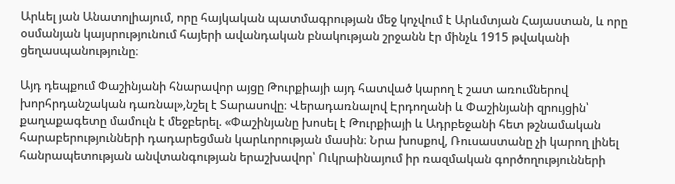Արևել յան Անատոլիայում, որը հայկական պատմագրության մեջ կոչվում է Արևմտյան Հայաստան, և որը օսմանյան կայսրությունում հայերի ավանդական բնակության շրջանն էր մինչև 1915 թվականի ցեղասպանությունը։

Այդ դեպքում Փաշինյանի հնարավոր այցը Թուրքիայի այդ հատված կարող է շատ առումներով խորհրդանշական դառնալ»,նշել է Տարասովը։ Վերադառնալով Էրդողանի և Փաշինյանի զրույցին՝ քաղաքագետը մամուլն է մեջբերել. «Փաշինյանը խոսել է Թուրքիայի և Ադրբեջանի հետ թշնամական հարաբերությունների դադարեցման կարևորության մասին։ Նրա խոսքով, Ռուսաստանը չի կարող լինել հանրապետության անվտանգության երաշխավոր՝ Ուկրաինայում իր ռազմական գործողությունների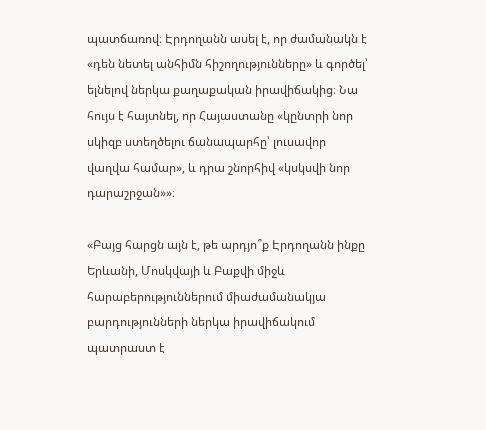պատճառով։ Էրդողանն ասել է, որ ժամանակն է «դեն նետել անհիմն հիշողությունները» և գործել՝ ելնելով ներկա քաղաքական իրավիճակից։ Նա հույս է հայտնել, որ Հայաստանը «կընտրի նոր սկիզբ ստեղծելու ճանապարհը՝ լուսավոր վաղվա համար», և դրա շնորհիվ «կսկսվի նոր դարաշրջան»»։

«Բայց հարցն այն է, թե արդյո՞ք Էրդողանն ինքը Երևանի, Մոսկվայի և Բաքվի միջև հարաբերություններում միաժամանակյա բարդությունների ներկա իրավիճակում պատրաստ է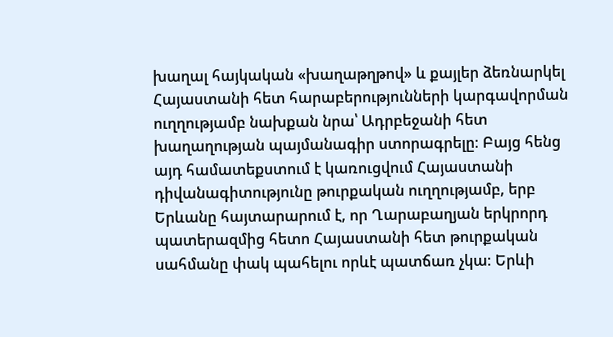խաղալ հայկական «խաղաթղթով» և քայլեր ձեռնարկել Հայաստանի հետ հարաբերությունների կարգավորման ուղղությամբ նախքան նրա՝ Ադրբեջանի հետ խաղաղության պայմանագիր ստորագրելը։ Բայց հենց այդ համատեքստում է կառուցվում Հայաստանի դիվանագիտությունը թուրքական ուղղությամբ, երբ Երևանը հայտարարում է, որ Ղարաբաղյան երկրորդ պատերազմից հետո Հայաստանի հետ թուրքական սահմանը փակ պահելու որևէ պատճառ չկա։ Երևի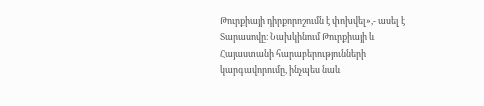Թուրքիայի դիրքորոշումն է փոխվել»,- ասել է Տարասովը։ Նախկինում Թուրքիայի և Հայաստանի հարաբերությունների կարգավորումը, ինչպես նաև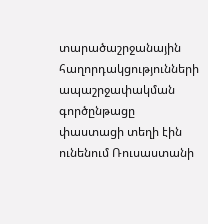տարածաշրջանային հաղորդակցությունների ապաշրջափակման գործընթացը փաստացի տեղի էին ունենում Ռուսաստանի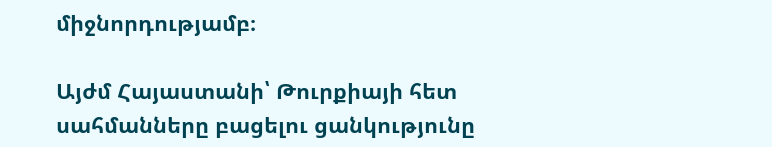միջնորդությամբ։

Այժմ Հայաստանի՝ Թուրքիայի հետ սահմանները բացելու ցանկությունը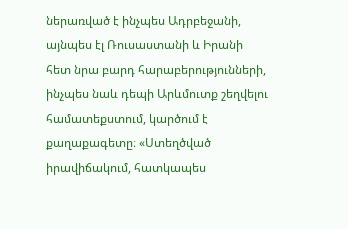ներառված է ինչպես Ադրբեջանի, այնպես էլ Ռուսաստանի և Իրանի հետ նրա բարդ հարաբերությունների, ինչպես նաև դեպի Արևմուտք շեղվելու համատեքստում, կարծում է քաղաքագետը։ «Ստեղծված իրավիճակում, հատկապես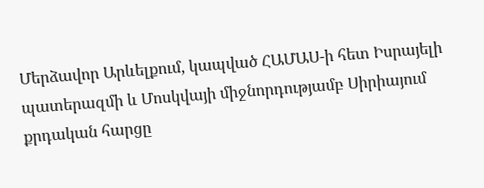Մերձավոր Արևելքում, կապված ՀԱՄԱՍ-ի հետ Իսրայելի պատերազմի և Մոսկվայի միջնորդությամբ Սիրիայում քրդական հարցը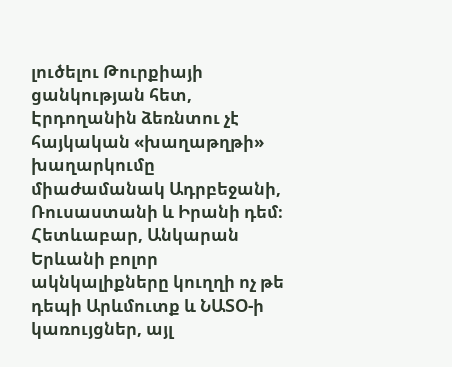լուծելու Թուրքիայի ցանկության հետ, Էրդողանին ձեռնտու չէ հայկական «խաղաթղթի» խաղարկումը միաժամանակ Ադրբեջանի, Ռուսաստանի և Իրանի դեմ։ Հետևաբար, Անկարան Երևանի բոլոր ակնկալիքները կուղղի ոչ թե դեպի Արևմուտք և ՆԱՏՕ-ի կառույցներ, այլ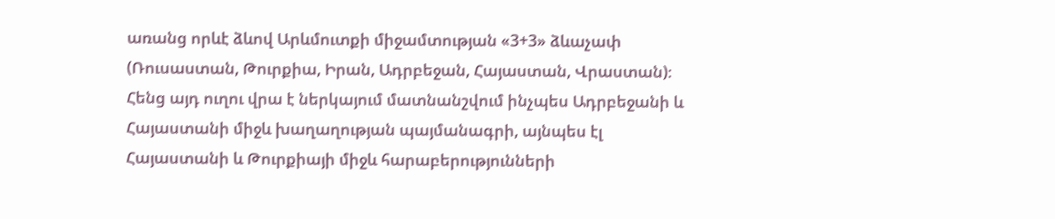առանց որևէ ձևով Արևմուտքի միջամտության «3+3» ձևաչափ (Ռուսաստան, Թուրքիա, Իրան, Ադրբեջան, Հայաստան, Վրաստան)։ Հենց այդ ուղու վրա է ներկայում մատնանշվում ինչպես Ադրբեջանի և Հայաստանի միջև խաղաղության պայմանագրի, այնպես էլ Հայաստանի և Թուրքիայի միջև հարաբերությունների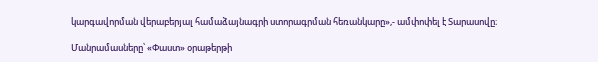կարգավորման վերաբերյալ համաձայնագրի ստորագրման հեռանկարը»,- ամփոփել է Տարասովը։

Մանրամասները՝ «Փաստ» օրաթերթի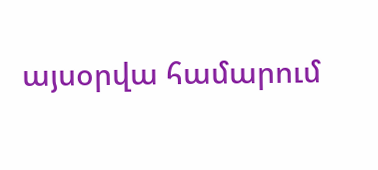այսօրվա համարում